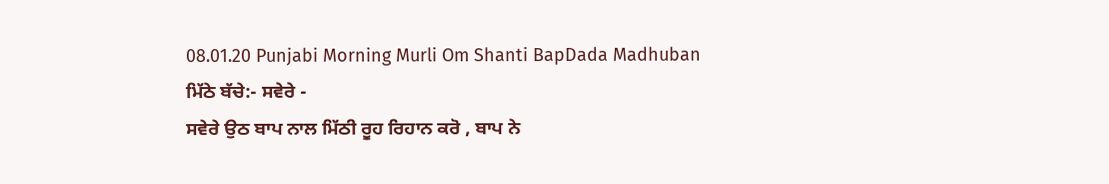08.01.20 Punjabi Morning Murli Om Shanti BapDada Madhuban
ਮਿੱਠੇ ਬੱਚੇ:- ਸਵੇਰੇ -
ਸਵੇਰੇ ਉਠ ਬਾਪ ਨਾਲ ਮਿੱਠੀ ਰੂਹ ਰਿਹਾਨ ਕਰੋ , ਬਾਪ ਨੇ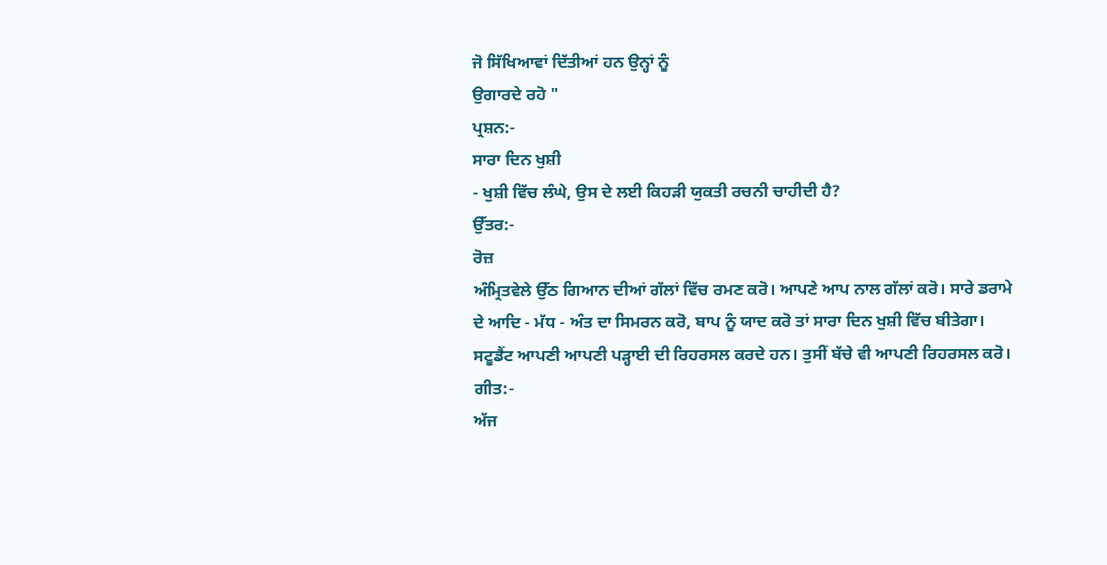ਜੋ ਸਿੱਖਿਆਵਾਂ ਦਿੱਤੀਆਂ ਹਨ ਉਨ੍ਹਾਂ ਨੂੰ
ਉਗਾਰਦੇ ਰਹੋ "
ਪ੍ਰਸ਼ਨ:-
ਸਾਰਾ ਦਿਨ ਖੁਸ਼ੀ
- ਖੁਸ਼ੀ ਵਿੱਚ ਲੰਘੇ, ਉਸ ਦੇ ਲਈ ਕਿਹੜੀ ਯੁਕਤੀ ਰਚਨੀ ਚਾਹੀਦੀ ਹੈ?
ਉੱਤਰ:-
ਰੋਜ਼
ਅੰਮ੍ਰਿਤਵੇਲੇ ਉੱਠ ਗਿਆਨ ਦੀਆਂ ਗੱਲਾਂ ਵਿੱਚ ਰਮਣ ਕਰੋ। ਆਪਣੇ ਆਪ ਨਾਲ ਗੱਲਾਂ ਕਰੋ। ਸਾਰੇ ਡਰਾਮੇ
ਦੇ ਆਦਿ - ਮੱਧ - ਅੰਤ ਦਾ ਸਿਮਰਨ ਕਰੋ, ਬਾਪ ਨੂੰ ਯਾਦ ਕਰੋ ਤਾਂ ਸਾਰਾ ਦਿਨ ਖੁਸ਼ੀ ਵਿੱਚ ਬੀਤੇਗਾ।
ਸਟੂਡੈਂਟ ਆਪਣੀ ਆਪਣੀ ਪੜ੍ਹਾਈ ਦੀ ਰਿਹਰਸਲ ਕਰਦੇ ਹਨ। ਤੁਸੀਂ ਬੱਚੇ ਵੀ ਆਪਣੀ ਰਿਹਰਸਲ ਕਰੋ।
ਗੀਤ:-
ਅੱਜ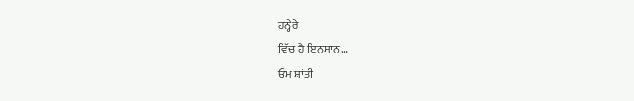ਹਨ੍ਹੇਰੇ
ਵਿੱਚ ਹੈ ਇਨਸਾਨ…
ਓਮ ਸ਼ਾਂਤੀ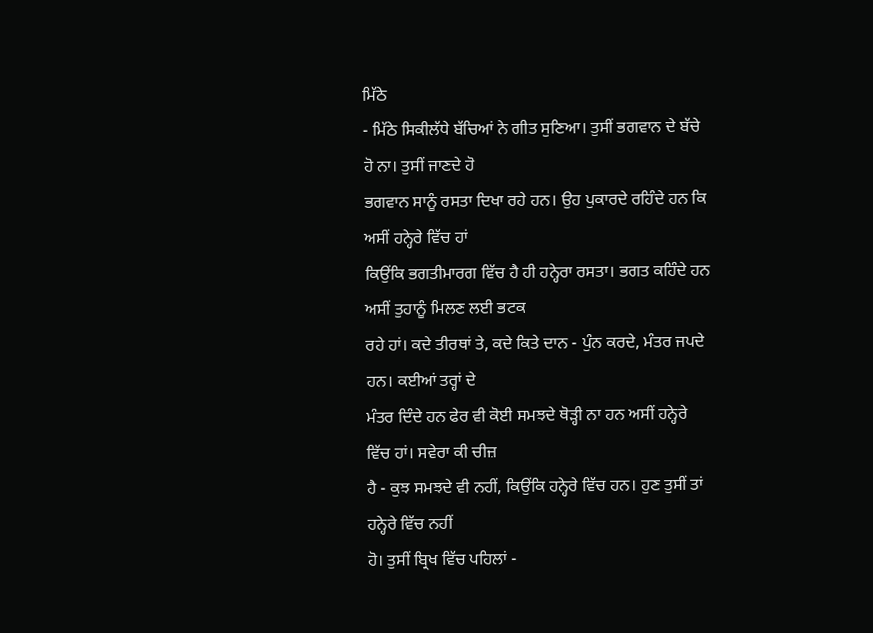ਮਿੱਠੇ
- ਮਿੱਠੇ ਸਿਕੀਲੱਧੇ ਬੱਚਿਆਂ ਨੇ ਗੀਤ ਸੁਣਿਆ। ਤੁਸੀਂ ਭਗਵਾਨ ਦੇ ਬੱਚੇ ਹੋ ਨਾ। ਤੁਸੀਂ ਜਾਣਦੇ ਹੋ
ਭਗਵਾਨ ਸਾਨੂੰ ਰਸਤਾ ਦਿਖਾ ਰਹੇ ਹਨ। ਉਹ ਪੁਕਾਰਦੇ ਰਹਿੰਦੇ ਹਨ ਕਿ ਅਸੀਂ ਹਨ੍ਹੇਰੇ ਵਿੱਚ ਹਾਂ
ਕਿਉਂਕਿ ਭਗਤੀਮਾਰਗ ਵਿੱਚ ਹੈ ਹੀ ਹਨ੍ਹੇਰਾ ਰਸਤਾ। ਭਗਤ ਕਹਿੰਦੇ ਹਨ ਅਸੀਂ ਤੁਹਾਨੂੰ ਮਿਲਣ ਲਈ ਭਟਕ
ਰਹੇ ਹਾਂ। ਕਦੇ ਤੀਰਥਾਂ ਤੇ, ਕਦੇ ਕਿਤੇ ਦਾਨ - ਪੁੰਨ ਕਰਦੇ, ਮੰਤਰ ਜਪਦੇ ਹਨ। ਕਈਆਂ ਤਰ੍ਹਾਂ ਦੇ
ਮੰਤਰ ਦਿੰਦੇ ਹਨ ਫੇਰ ਵੀ ਕੋਈ ਸਮਝਦੇ ਥੋੜ੍ਹੀ ਨਾ ਹਨ ਅਸੀਂ ਹਨ੍ਹੇਰੇ ਵਿੱਚ ਹਾਂ। ਸਵੇਰਾ ਕੀ ਚੀਜ਼
ਹੈ - ਕੁਝ ਸਮਝਦੇ ਵੀ ਨਹੀਂ, ਕਿਉਂਕਿ ਹਨ੍ਹੇਰੇ ਵਿੱਚ ਹਨ। ਹੁਣ ਤੁਸੀਂ ਤਾਂ ਹਨ੍ਹੇਰੇ ਵਿੱਚ ਨਹੀਂ
ਹੋ। ਤੁਸੀਂ ਬ੍ਰਿਖ ਵਿੱਚ ਪਹਿਲਾਂ -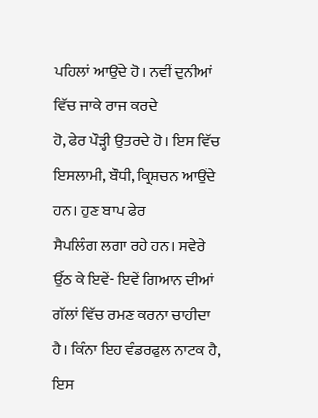ਪਹਿਲਾਂ ਆਉਂਦੇ ਹੋ। ਨਵੀਂ ਦੁਨੀਆਂ ਵਿੱਚ ਜਾਕੇ ਰਾਜ ਕਰਦੇ
ਹੋ, ਫੇਰ ਪੌੜ੍ਹੀ ਉਤਰਦੇ ਹੋ। ਇਸ ਵਿੱਚ ਇਸਲਾਮੀ, ਬੌਧੀ, ਕ੍ਰਿਸ਼ਚਨ ਆਉਂਦੇ ਹਨ। ਹੁਣ ਬਾਪ ਫੇਰ
ਸੈਪਲਿੰਗ ਲਗਾ ਰਹੇ ਹਨ। ਸਵੇਰੇ ਉੱਠ ਕੇ ਇਵੇਂ- ਇਵੇਂ ਗਿਆਨ ਦੀਆਂ ਗੱਲਾਂ ਵਿੱਚ ਰਮਣ ਕਰਨਾ ਚਾਹੀਦਾ
ਹੈ। ਕਿੰਨਾ ਇਹ ਵੰਡਰਫੁਲ ਨਾਟਕ ਹੈ, ਇਸ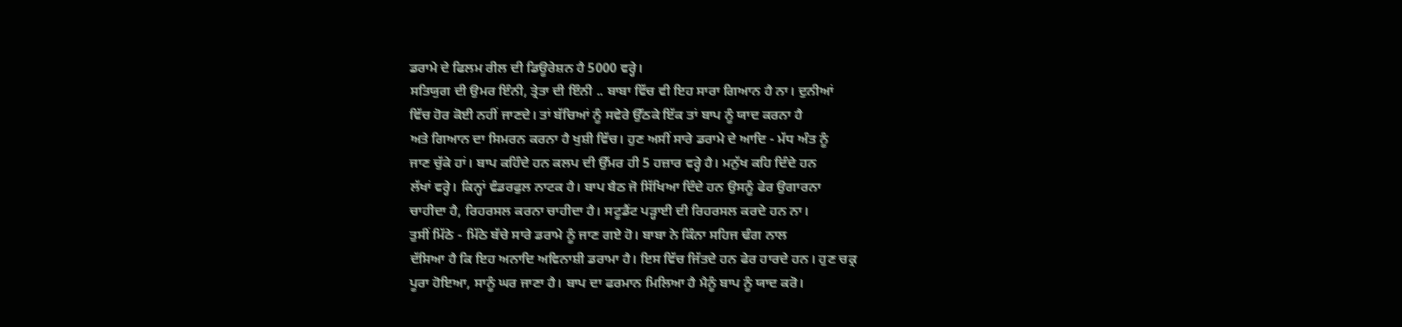ਡਰਾਮੇ ਦੇ ਫਿਲਮ ਰੀਲ ਦੀ ਡਿਊਰੇਸ਼ਨ ਹੈ 5000 ਵਰ੍ਹੇ।
ਸਤਿਯੁਗ ਦੀ ਉਮਰ ਇੰਨੀ, ਤ੍ਰੇਤਾ ਦੀ ਇੰਨੀ .. ਬਾਬਾ ਵਿੱਚ ਵੀ ਇਹ ਸਾਰਾ ਗਿਆਨ ਹੈ ਨਾ। ਦੁਨੀਆਂ
ਵਿੱਚ ਹੋਰ ਕੋਈ ਨਹੀਂ ਜਾਣਦੇ। ਤਾਂ ਬੱਚਿਆਂ ਨੂੰ ਸਵੇਰੇ ਉੱਠਕੇ ਇੱਕ ਤਾਂ ਬਾਪ ਨੂੰ ਯਾਦ ਕਰਨਾ ਹੈ
ਅਤੇ ਗਿਆਨ ਦਾ ਸਿਮਰਨ ਕਰਨਾ ਹੈ ਖੁਸ਼ੀ ਵਿੱਚ। ਹੁਣ ਅਸੀਂ ਸਾਰੇ ਡਰਾਮੇ ਦੇ ਆਦਿ - ਮੱਧ ਅੰਤ ਨੂੰ
ਜਾਣ ਚੁੱਕੇ ਹਾਂ। ਬਾਪ ਕਹਿੰਦੇ ਹਨ ਕਲਪ ਦੀ ਉੱਮਰ ਹੀ 5 ਹਜ਼ਾਰ ਵਰ੍ਹੇ ਹੈ। ਮਨੁੱਖ ਕਹਿ ਦਿੰਦੇ ਹਨ
ਲੱਖਾਂ ਵਰ੍ਹੇ। ਕਿਨ੍ਹਾਂ ਵੰਡਰਫੁਲ ਨਾਟਕ ਹੈ। ਬਾਪ ਬੈਠ ਜੋ ਸਿੱਖਿਆ ਦਿੰਦੇ ਹਨ ਉਸਨੂੰ ਫੇਰ ਉਗਾਰਨਾ
ਚਾਹੀਦਾ ਹੈ, ਰਿਹਰਸਲ ਕਰਨਾ ਚਾਹੀਦਾ ਹੈ। ਸਟੂਡੈਂਟ ਪੜ੍ਹਾਈ ਦੀ ਰਿਹਰਸਲ ਕਰਦੇ ਹਨ ਨਾ।
ਤੁਸੀਂ ਮਿੱਠੇ - ਮਿੱਠੇ ਬੱਚੇ ਸਾਰੇ ਡਰਾਮੇ ਨੂੰ ਜਾਣ ਗਏ ਹੋ। ਬਾਬਾ ਨੇ ਕਿੰਨਾ ਸਹਿਜ ਢੰਗ ਨਾਲ
ਦੱਸਿਆ ਹੈ ਕਿ ਇਹ ਅਨਾਦਿ ਅਵਿਨਾਸ਼ੀ ਡਰਾਮਾ ਹੈ। ਇਸ ਵਿੱਚ ਜਿੱਤਦੇ ਹਨ ਫੇਰ ਹਾਰਦੇ ਹਨ। ਹੁਣ ਚਕ੍ਰ
ਪੂਰਾ ਹੋਇਆ, ਸਾਨੂੰ ਘਰ ਜਾਣਾ ਹੈ। ਬਾਪ ਦਾ ਫਰਮਾਨ ਮਿਲਿਆ ਹੈ ਮੈਨੂੰ ਬਾਪ ਨੂੰ ਯਾਦ ਕਰੋ।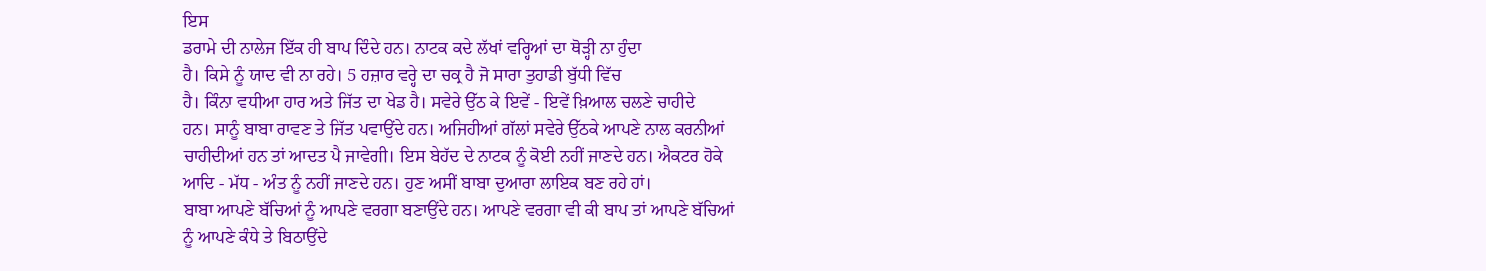ਇਸ
ਡਰਾਮੇ ਦੀ ਨਾਲੇਜ ਇੱਕ ਹੀ ਬਾਪ ਦਿੰਦੇ ਹਨ। ਨਾਟਕ ਕਦੇ ਲੱਖਾਂ ਵਰ੍ਹਿਆਂ ਦਾ ਥੋੜ੍ਹੀ ਨਾ ਹੁੰਦਾ
ਹੈ। ਕਿਸੇ ਨੂੰ ਯਾਦ ਵੀ ਨਾ ਰਹੇ। 5 ਹਜ਼ਾਰ ਵਰ੍ਹੇ ਦਾ ਚਕ੍ਰ ਹੈ ਜੋ ਸਾਰਾ ਤੁਹਾਡੀ ਬੁੱਧੀ ਵਿੱਚ
ਹੈ। ਕਿੰਨਾ ਵਧੀਆ ਹਾਰ ਅਤੇ ਜਿੱਤ ਦਾ ਖੇਡ ਹੈ। ਸਵੇਰੇ ਉੱਠ ਕੇ ਇਵੇਂ - ਇਵੇਂ ਖ਼ਿਆਲ ਚਲਣੇ ਚਾਹੀਦੇ
ਹਨ। ਸਾਨੂੰ ਬਾਬਾ ਰਾਵਣ ਤੇ ਜਿੱਤ ਪਵਾਉਂਦੇ ਹਨ। ਅਜਿਹੀਆਂ ਗੱਲਾਂ ਸਵੇਰੇ ਉੱਠਕੇ ਆਪਣੇ ਨਾਲ ਕਰਨੀਆਂ
ਚਾਹੀਦੀਆਂ ਹਨ ਤਾਂ ਆਦਤ ਪੈ ਜਾਵੇਗੀ। ਇਸ ਬੇਹੱਦ ਦੇ ਨਾਟਕ ਨੂੰ ਕੋਈ ਨਹੀਂ ਜਾਣਦੇ ਹਨ। ਐਕਟਰ ਹੋਕੇ
ਆਦਿ - ਮੱਧ - ਅੰਤ ਨੂੰ ਨਹੀਂ ਜਾਣਦੇ ਹਨ। ਹੁਣ ਅਸੀਂ ਬਾਬਾ ਦੁਆਰਾ ਲਾਇਕ ਬਣ ਰਹੇ ਹਾਂ।
ਬਾਬਾ ਆਪਣੇ ਬੱਚਿਆਂ ਨੂੰ ਆਪਣੇ ਵਰਗਾ ਬਣਾਉਂਦੇ ਹਨ। ਆਪਣੇ ਵਰਗਾ ਵੀ ਕੀ ਬਾਪ ਤਾਂ ਆਪਣੇ ਬੱਚਿਆਂ
ਨੂੰ ਆਪਣੇ ਕੰਧੇ ਤੇ ਬਿਠਾਉਂਦੇ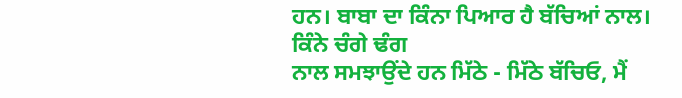ਹਨ। ਬਾਬਾ ਦਾ ਕਿੰਨਾ ਪਿਆਰ ਹੈ ਬੱਚਿਆਂ ਨਾਲ। ਕਿੰਨੇ ਚੰਗੇ ਢੰਗ
ਨਾਲ ਸਮਝਾਉਂਦੇ ਹਨ ਮਿੱਠੇ - ਮਿੱਠੇ ਬੱਚਿਓ, ਮੈਂ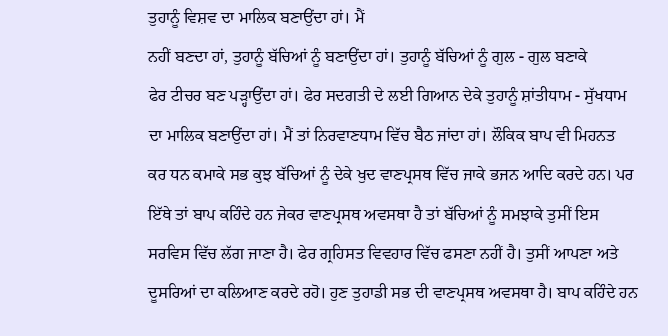ਤੁਹਾਨੂੰ ਵਿਸ਼ਵ ਦਾ ਮਾਲਿਕ ਬਣਾਉਂਦਾ ਹਾਂ। ਮੈਂ
ਨਹੀਂ ਬਣਦਾ ਹਾਂ, ਤੁਹਾਨੂੰ ਬੱਚਿਆਂ ਨੂੰ ਬਣਾਉਂਦਾ ਹਾਂ। ਤੁਹਾਨੂੰ ਬੱਚਿਆਂ ਨੂੰ ਗੁਲ - ਗੁਲ ਬਣਾਕੇ
ਫੇਰ ਟੀਚਰ ਬਣ ਪੜ੍ਹਾਉਂਦਾ ਹਾਂ। ਫੇਰ ਸਦਗਤੀ ਦੇ ਲਈ ਗਿਆਨ ਦੇਕੇ ਤੁਹਾਨੂੰ ਸ਼ਾਂਤੀਧਾਮ - ਸੁੱਖਧਾਮ
ਦਾ ਮਾਲਿਕ ਬਣਾਉਂਦਾ ਹਾਂ। ਮੈਂ ਤਾਂ ਨਿਰਵਾਣਧਾਮ ਵਿੱਚ ਬੈਠ ਜਾਂਦਾ ਹਾਂ। ਲੌਕਿਕ ਬਾਪ ਵੀ ਮਿਹਨਤ
ਕਰ ਧਨ ਕਮਾਕੇ ਸਭ ਕੁਝ ਬੱਚਿਆਂ ਨੂੰ ਦੇਕੇ ਖੁਦ ਵਾਣਪ੍ਰਸਥ ਵਿੱਚ ਜਾਕੇ ਭਜਨ ਆਦਿ ਕਰਦੇ ਹਨ। ਪਰ
ਇੱਥੇ ਤਾਂ ਬਾਪ ਕਹਿੰਦੇ ਹਨ ਜੇਕਰ ਵਾਣਪ੍ਰਸਥ ਅਵਸਥਾ ਹੈ ਤਾਂ ਬੱਚਿਆਂ ਨੂੰ ਸਮਝਾਕੇ ਤੁਸੀਂ ਇਸ
ਸਰਵਿਸ ਵਿੱਚ ਲੱਗ ਜਾਣਾ ਹੈ। ਫੇਰ ਗ੍ਰਹਿਸਤ ਵਿਵਹਾਰ ਵਿੱਚ ਫਸਣਾ ਨਹੀਂ ਹੈ। ਤੁਸੀਂ ਆਪਣਾ ਅਤੇ
ਦੂਸਰਿਆਂ ਦਾ ਕਲਿਆਣ ਕਰਦੇ ਰਹੋ। ਹੁਣ ਤੁਹਾਡੀ ਸਭ ਦੀ ਵਾਣਪ੍ਰਸਥ ਅਵਸਥਾ ਹੈ। ਬਾਪ ਕਹਿੰਦੇ ਹਨ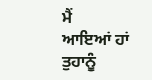ਮੈਂ
ਆਇਆਂ ਹਾਂ ਤੁਹਾਨੂੰ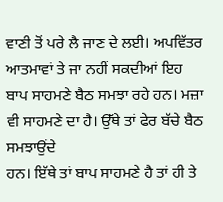ਵਾਣੀ ਤੋਂ ਪਰੇ ਲੈ ਜਾਣ ਦੇ ਲਈ। ਅਪਵਿੱਤਰ ਆਤਮਾਵਾਂ ਤੇ ਜਾ ਨਹੀਂ ਸਕਦੀਆਂ ਇਹ
ਬਾਪ ਸਾਹਮਣੇ ਬੈਠ ਸਮਝਾ ਰਹੇ ਹਨ। ਮਜ਼ਾ ਵੀ ਸਾਹਮਣੇ ਦਾ ਹੈ। ਉੱਥੇ ਤਾਂ ਫੇਰ ਬੱਚੇ ਬੈਠ ਸਮਝਾਉਂਦੇ
ਹਨ। ਇੱਥੇ ਤਾਂ ਬਾਪ ਸਾਹਮਣੇ ਹੈ ਤਾਂ ਹੀ ਤੇ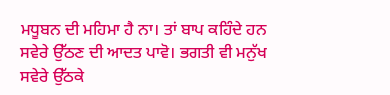ਮਧੂਬਨ ਦੀ ਮਹਿਮਾ ਹੈ ਨਾ। ਤਾਂ ਬਾਪ ਕਹਿੰਦੇ ਹਨ
ਸਵੇਰੇ ਉੱਠਣ ਦੀ ਆਦਤ ਪਾਵੋ। ਭਗਤੀ ਵੀ ਮਨੁੱਖ ਸਵੇਰੇ ਉੱਠਕੇ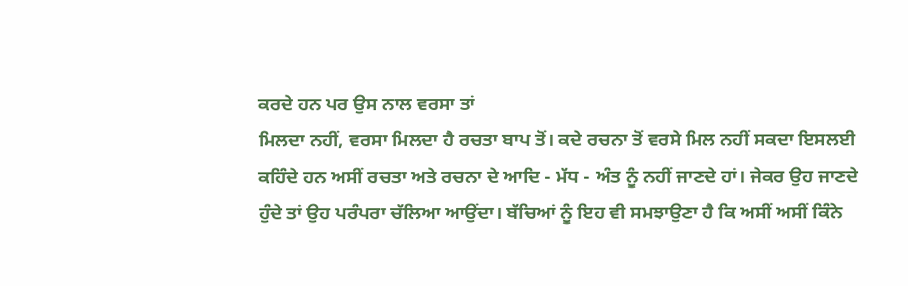ਕਰਦੇ ਹਨ ਪਰ ਉਸ ਨਾਲ ਵਰਸਾ ਤਾਂ
ਮਿਲਦਾ ਨਹੀਂ, ਵਰਸਾ ਮਿਲਦਾ ਹੈ ਰਚਤਾ ਬਾਪ ਤੋਂ। ਕਦੇ ਰਚਨਾ ਤੋਂ ਵਰਸੇ ਮਿਲ ਨਹੀਂ ਸਕਦਾ ਇਸਲਈ
ਕਹਿੰਦੇ ਹਨ ਅਸੀਂ ਰਚਤਾ ਅਤੇ ਰਚਨਾ ਦੇ ਆਦਿ - ਮੱਧ - ਅੰਤ ਨੂੰ ਨਹੀਂ ਜਾਣਦੇ ਹਾਂ। ਜੇਕਰ ਉਹ ਜਾਣਦੇ
ਹੁੰਦੇ ਤਾਂ ਉਹ ਪਰੰਪਰਾ ਚੱਲਿਆ ਆਉਂਦਾ। ਬੱਚਿਆਂ ਨੂੰ ਇਹ ਵੀ ਸਮਝਾਉਣਾ ਹੈ ਕਿ ਅਸੀਂ ਅਸੀਂ ਕਿੰਨੇ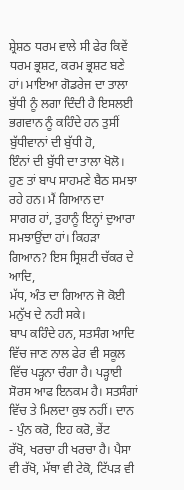ਸ਼੍ਰੇਸ਼ਠ ਧਰਮ ਵਾਲੇ ਸੀ ਫੇਰ ਕਿਵੇਂ ਧਰਮ ਭ੍ਰਸ਼ਟ, ਕਰਮ ਭ੍ਰਸ਼ਟ ਬਣੇ ਹਾਂ। ਮਾਇਆ ਗੋਡਰੇਜ ਦਾ ਤਾਲਾ
ਬੁੱਧੀ ਨੂੰ ਲਗਾ ਦਿੰਦੀ ਹੈ ਇਸਲਈ ਭਗਵਾਨ ਨੂੰ ਕਹਿੰਦੇ ਹਨ ਤੁਸੀਂ ਬੁੱਧੀਵਾਨਾਂ ਦੀ ਬੁੱਧੀ ਹੋ,
ਇੰਨਾਂ ਦੀ ਬੁੱਧੀ ਦਾ ਤਾਲਾ ਖੋਲੋ। ਹੁਣ ਤਾਂ ਬਾਪ ਸਾਹਮਣੇ ਬੈਠ ਸਮਝਾ ਰਹੇ ਹਨ। ਮੈਂ ਗਿਆਨ ਦਾ
ਸਾਗਰ ਹਾਂ, ਤੁਹਾਨੂੰ ਇਨ੍ਹਾਂ ਦੁਆਰਾ ਸਮਝਾਉਂਦਾ ਹਾਂ। ਕਿਹੜਾ ਗਿਆਨ? ਇਸ ਸ੍ਰਿਸ਼ਟੀ ਚੱਕਰ ਦੇ ਆਦਿ,
ਮੱਧ, ਅੰਤ ਦਾ ਗਿਆਨ ਜੋ ਕੋਈ ਮਨੁੱਖ ਦੇ ਨਹੀ ਸਕੇ।
ਬਾਪ ਕਹਿੰਦੇ ਹਨ, ਸਤਸੰਗ ਆਦਿ ਵਿੱਚ ਜਾਣ ਨਾਲ ਫੇਰ ਵੀ ਸਕੂਲ ਵਿੱਚ ਪੜ੍ਹਨਾ ਚੰਗਾ ਹੈ। ਪੜ੍ਹਾਈ
ਸੋਰਸ ਆਫ ਇਨਕਮ ਹੈ। ਸਤਸੰਗਾਂ ਵਿੱਚ ਤੇ ਮਿਲਦਾ ਕੁਝ ਨਹੀਂ। ਦਾਨ - ਪੁੰਨ ਕਰੋ, ਇਹ ਕਰੋ, ਭੇਂਟ
ਰੱਖੋ, ਖਰਚਾ ਹੀ ਖਰਚਾ ਹੈ। ਪੈਸਾ ਵੀ ਰੱਖੋ, ਮੱਥਾ ਵੀ ਟੇਕੋ, ਟਿੱਪੜ ਵੀ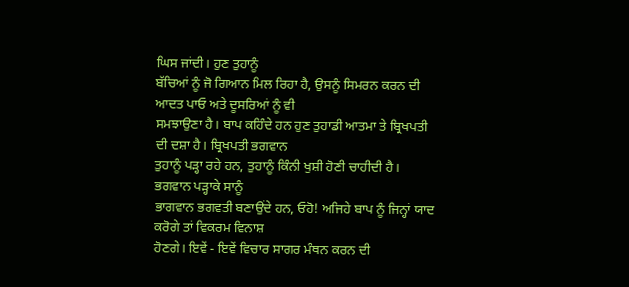ਘਿਸ ਜਾਂਦੀ। ਹੁਣ ਤੁਹਾਨੂੰ
ਬੱਚਿਆਂ ਨੂੰ ਜੋ ਗਿਆਨ ਮਿਲ ਰਿਹਾ ਹੈ, ਉਸਨੂੰ ਸਿਮਰਨ ਕਰਨ ਦੀ ਆਦਤ ਪਾਓ ਅਤੇ ਦੂਸਰਿਆਂ ਨੂੰ ਵੀ
ਸਮਝਾਉਣਾ ਹੈ। ਬਾਪ ਕਹਿੰਦੇ ਹਨ ਹੁਣ ਤੁਹਾਡੀ ਆਤਮਾ ਤੇ ਬ੍ਰਿਖਪਤੀ ਦੀ ਦਸ਼ਾ ਹੈ। ਬ੍ਰਿਖਪਤੀ ਭਗਵਾਨ
ਤੁਹਾਨੂੰ ਪੜ੍ਹਾ ਰਹੇ ਹਨ, ਤੁਹਾਨੂੰ ਕਿੰਨੀ ਖੁਸ਼ੀ ਹੋਣੀ ਚਾਹੀਦੀ ਹੈ। ਭਗਵਾਨ ਪੜ੍ਹਾਕੇ ਸਾਨੂੰ
ਭਾਗਵਾਨ ਭਗਵਤੀ ਬਣਾਉਂਦੇ ਹਨ, ਓਹੋ! ਅਜਿਹੇ ਬਾਪ ਨੂੰ ਜਿਨ੍ਹਾਂ ਯਾਦ ਕਰੋਗੇ ਤਾਂ ਵਿਕਰਮ ਵਿਨਾਸ਼
ਹੋਣਗੇ। ਇਵੇਂ - ਇਵੇਂ ਵਿਚਾਰ ਸਾਗਰ ਮੰਥਨ ਕਰਨ ਦੀ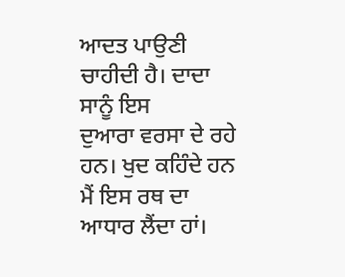ਆਦਤ ਪਾਉਣੀ ਚਾਹੀਦੀ ਹੈ। ਦਾਦਾ ਸਾਨੂੰ ਇਸ
ਦੁਆਰਾ ਵਰਸਾ ਦੇ ਰਹੇ ਹਨ। ਖੁਦ ਕਹਿੰਦੇ ਹਨ ਮੈਂ ਇਸ ਰਥ ਦਾ ਆਧਾਰ ਲੈਂਦਾ ਹਾਂ।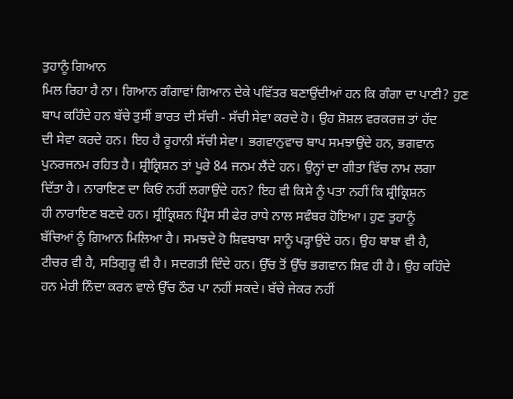ਤੁਹਾਨੂੰ ਗਿਆਨ
ਮਿਲ ਰਿਹਾ ਹੈ ਨਾ। ਗਿਆਨ ਗੰਗਾਵਾਂ ਗਿਆਨ ਦੇਕੇ ਪਵਿੱਤਰ ਬਣਾਉਂਦੀਆਂ ਹਨ ਕਿ ਗੰਗਾ ਦਾ ਪਾਣੀ? ਹੁਣ
ਬਾਪ ਕਹਿੰਦੇ ਹਨ ਬੱਚੇ ਤੁਸੀਂ ਭਾਰਤ ਦੀ ਸੱਚੀ - ਸੱਚੀ ਸੇਵਾ ਕਰਦੇ ਹੋ। ਉਹ ਸ਼ੋਸ਼ਲ ਵਰਕਰਜ਼ ਤਾਂ ਹੱਦ
ਦੀ ਸੇਵਾ ਕਰਦੇ ਹਨ। ਇਹ ਹੈ ਰੂਹਾਨੀ ਸੱਚੀ ਸੇਵਾ। ਭਗਵਾਨੁਵਾਚ ਬਾਪ ਸਮਝਾਉਂਦੇ ਹਨ, ਭਗਵਾਨ
ਪੁਨਰਜਨਮ ਰਹਿਤ ਹੈ। ਸ਼੍ਰੀਕ੍ਰਿਸ਼ਨ ਤਾਂ ਪੂਰੇ 84 ਜਨਮ ਲੈਂਦੇ ਹਨ। ਉਨ੍ਹਾਂ ਦਾ ਗੀਤਾ ਵਿੱਚ ਨਾਮ ਲਗਾ
ਦਿੱਤਾ ਹੈ। ਨਾਰਾਇਣ ਦਾ ਕਿਓਂ ਨਹੀਂ ਲਗਾਉਂਦੇ ਹਨ? ਇਹ ਵੀ ਕਿਸੇ ਨੂੰ ਪਤਾ ਨਹੀਂ ਕਿ ਸ਼੍ਰੀਕ੍ਰਿਸ਼ਨ
ਹੀ ਨਾਰਾਇਣ ਬਣਦੇ ਹਨ। ਸ਼੍ਰੀਕ੍ਰਿਸ਼ਨ ਪ੍ਰਿੰਸ ਸੀ ਫੇਰ ਰਾਧੇ ਨਾਲ ਸਵੰਬਰ ਹੋਇਆ। ਹੁਣ ਤੁਹਾਨੂੰ
ਬੱਚਿਆਂ ਨੂੰ ਗਿਆਨ ਮਿਲਿਆ ਹੈ। ਸਮਝਦੇ ਹੋ ਸ਼ਿਵਬਾਬਾ ਸਾਨੂੰ ਪੜ੍ਹਾਉਂਦੇ ਹਨ। ਉਹ ਬਾਬਾ ਵੀ ਹੈ,
ਟੀਚਰ ਵੀ ਹੈ, ਸਤਿਗੁਰੂ ਵੀ ਹੈ। ਸਦਗਤੀ ਦਿੰਦੇ ਹਨ। ਉੱਚ ਤੋਂ ਉੱਚ ਭਗਵਾਨ ਸ਼ਿਵ ਹੀ ਹੈ। ਉਹ ਕਹਿੰਦੇ
ਹਨ ਮੇਰੀ ਨਿੰਦਾ ਕਰਨ ਵਾਲੇ ਉੱਚ ਠੌਰ ਪਾ ਨਹੀਂ ਸਕਦੇ। ਬੱਚੇ ਜੇਕਰ ਨਹੀਂ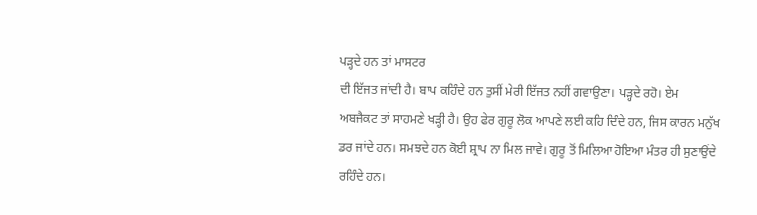ਪੜ੍ਹਦੇ ਹਨ ਤਾਂ ਮਾਸਟਰ
ਦੀ ਇੱਜਤ ਜਾਂਦੀ ਹੈ। ਬਾਪ ਕਹਿੰਦੇ ਹਨ ਤੁਸੀਂ ਮੇਰੀ ਇੱਜਤ ਨਹੀਂ ਗਵਾਉਣਾ। ਪੜ੍ਹਦੇ ਰਹੋ। ਏਮ
ਅਬਜੈਕਟ ਤਾਂ ਸਾਹਮਣੇ ਖੜ੍ਹੀ ਹੈ। ਉਹ ਫੇਰ ਗੁਰੂ ਲੋਕ ਆਪਣੇ ਲਈ ਕਹਿ ਦਿੰਦੇ ਹਨ, ਜਿਸ ਕਾਰਨ ਮਨੁੱਖ
ਡਰ ਜਾਂਦੇ ਹਨ। ਸਮਝਦੇ ਹਨ ਕੋਈ ਸ਼੍ਰਾਪ ਨਾ ਮਿਲ ਜਾਵੇ। ਗੁਰੂ ਤੋਂ ਮਿਲਿਆ ਹੋਇਆ ਮੰਤਰ ਹੀ ਸੁਣਾਉਂਦੇ
ਰਹਿੰਦੇ ਹਨ।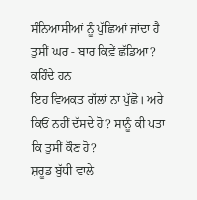ਸੰਨਿਆਸੀਆਂ ਨੂੰ ਪੁੱਛਿਆਂ ਜਾਂਦਾ ਹੈ ਤੁਸੀਂ ਘਰ - ਬਾਰ ਕਿਵ਼ੇਂ ਛੱਡਿਆ? ਕਹਿੰਦੇ ਹਨ
ਇਹ ਵਿਅਕਤ ਗੱਲਾਂ ਨਾ ਪੁੱਛੋ। ਅਰੇ ਕਿਓਂ ਨਹੀਂ ਦੱਸਦੇ ਹੋ? ਸਾਨੂੰ ਕੀ ਪਤਾ ਕਿ ਤੁਸੀਂ ਕੌਣ ਹੋ?
ਸ਼ਰੂਡ ਬੁੱਧੀ ਵਾਲੇ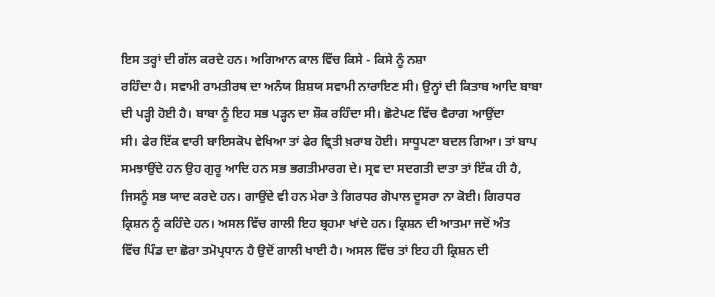ਇਸ ਤਰ੍ਹਾਂ ਦੀ ਗੱਲ ਕਰਦੇ ਹਨ। ਅਗਿਆਨ ਕਾਲ ਵਿੱਚ ਕਿਸੇ - ਕਿਸੇ ਨੂੰ ਨਸ਼ਾ
ਰਹਿੰਦਾ ਹੈ। ਸਵਾਮੀ ਰਾਮਤੀਰਥ ਦਾ ਅਨੰਯ ਸ਼ਿਸ਼ਯ ਸਵਾਮੀ ਨਾਰਾਇਣ ਸੀ। ਉਨ੍ਹਾਂ ਦੀ ਕਿਤਾਬ ਆਦਿ ਬਾਬਾ
ਦੀ ਪੜ੍ਹੀ ਹੋਈ ਹੈ। ਬਾਬਾ ਨੂੰ ਇਹ ਸਭ ਪੜ੍ਹਨ ਦਾ ਸ਼ੌਕ ਰਹਿੰਦਾ ਸੀ। ਛੋਟੇਪਣ ਵਿੱਚ ਵੈਰਾਗ ਆਉਂਦਾ
ਸੀ। ਫੇਰ ਇੱਕ ਵਾਰੀ ਬਾਇਸਕੋਪ ਵੇਖਿਆ ਤਾਂ ਫੇਰ ਵ੍ਰਿਤੀ ਖ਼ਰਾਬ ਹੋਈ। ਸਾਧੂਪਣਾ ਬਦਲ ਗਿਆ। ਤਾਂ ਬਾਪ
ਸਮਝਾਉਂਦੇ ਹਨ ਉਹ ਗੁਰੂ ਆਦਿ ਹਨ ਸਭ ਭਗਤੀਮਾਰਗ ਦੇ। ਸ੍ਰਵ ਦਾ ਸਦਗਤੀ ਦਾਤਾ ਤਾਂ ਇੱਕ ਹੀ ਹੈ,
ਜਿਸਨੂੰ ਸਭ ਯਾਦ ਕਰਦੇ ਹਨ। ਗਾਉਂਦੇ ਵੀ ਹਨ ਮੇਰਾ ਤੇ ਗਿਰਧਰ ਗੋਪਾਲ ਦੂਸਰਾ ਨਾ ਕੋਈ। ਗਿਰਧਰ
ਕ੍ਰਿਸ਼ਨ ਨੂੰ ਕਹਿੰਦੇ ਹਨ। ਅਸਲ ਵਿੱਚ ਗਾਲੀ ਇਹ ਬ੍ਰਹਮਾ ਖਾਂਦੇ ਹਨ। ਕ੍ਰਿਸ਼ਨ ਦੀ ਆਤਮਾ ਜਦੋਂ ਅੰਤ
ਵਿੱਚ ਪਿੰਡ ਦਾ ਛੋਰਾ ਤਮੋਪ੍ਰਧਾਨ ਹੈ ਉਦੋਂ ਗਾਲੀ ਖਾਈ ਹੈ। ਅਸਲ ਵਿੱਚ ਤਾਂ ਇਹ ਹੀ ਕ੍ਰਿਸ਼ਨ ਦੀ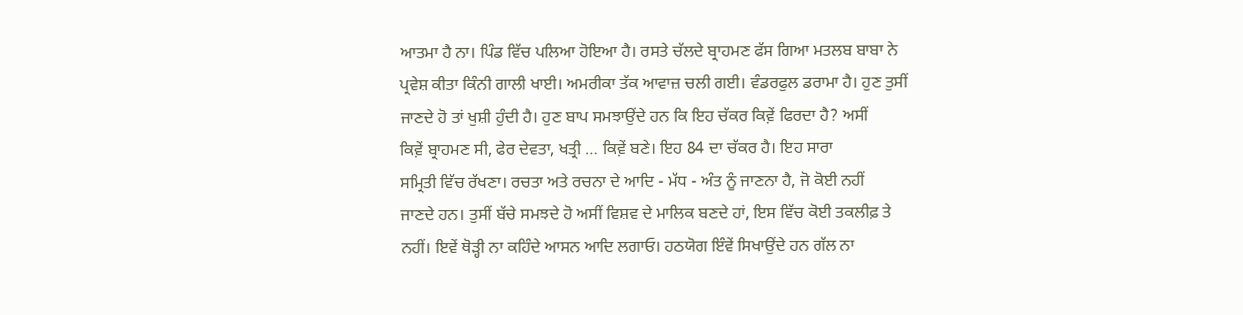ਆਤਮਾ ਹੈ ਨਾ। ਪਿੰਡ ਵਿੱਚ ਪਲਿਆ ਹੋਇਆ ਹੈ। ਰਸਤੇ ਚੱਲਦੇ ਬ੍ਰਾਹਮਣ ਫੱਸ ਗਿਆ ਮਤਲਬ ਬਾਬਾ ਨੇ
ਪ੍ਰਵੇਸ਼ ਕੀਤਾ ਕਿੰਨੀ ਗਾਲੀ ਖਾਈ। ਅਮਰੀਕਾ ਤੱਕ ਆਵਾਜ਼ ਚਲੀ ਗਈ। ਵੰਡਰਫੁਲ ਡਰਾਮਾ ਹੈ। ਹੁਣ ਤੁਸੀਂ
ਜਾਣਦੇ ਹੋ ਤਾਂ ਖੁਸ਼ੀ ਹੁੰਦੀ ਹੈ। ਹੁਣ ਬਾਪ ਸਮਝਾਉਂਦੇ ਹਨ ਕਿ ਇਹ ਚੱਕਰ ਕਿਵ਼ੇਂ ਫਿਰਦਾ ਹੈ? ਅਸੀਂ
ਕਿਵ਼ੇਂ ਬ੍ਰਾਹਮਣ ਸੀ, ਫੇਰ ਦੇਵਤਾ, ਖਤ੍ਰੀ … ਕਿਵ਼ੇਂ ਬਣੇ। ਇਹ 84 ਦਾ ਚੱਕਰ ਹੈ। ਇਹ ਸਾਰਾ
ਸਮ੍ਰਿਤੀ ਵਿੱਚ ਰੱਖਣਾ। ਰਚਤਾ ਅਤੇ ਰਚਨਾ ਦੇ ਆਦਿ - ਮੱਧ - ਅੰਤ ਨੂੰ ਜਾਣਨਾ ਹੈ, ਜੋ ਕੋਈ ਨਹੀਂ
ਜਾਣਦੇ ਹਨ। ਤੁਸੀਂ ਬੱਚੇ ਸਮਝਦੇ ਹੋ ਅਸੀਂ ਵਿਸ਼ਵ ਦੇ ਮਾਲਿਕ ਬਣਦੇ ਹਾਂ, ਇਸ ਵਿੱਚ ਕੋਈ ਤਕਲੀਫ਼ ਤੇ
ਨਹੀਂ। ਇਵੇਂ ਥੋੜ੍ਹੀ ਨਾ ਕਹਿੰਦੇ ਆਸਨ ਆਦਿ ਲਗਾਓ। ਹਠਯੋਗ ਇੰਵੇਂ ਸਿਖਾਉਂਦੇ ਹਨ ਗੱਲ ਨਾ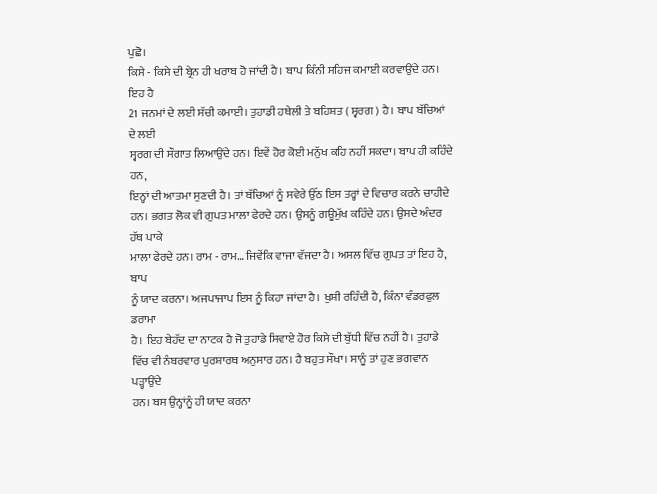ਪੁਛੋ।
ਕਿਸੇ - ਕਿਸੇ ਦੀ ਬ੍ਰੇਨ ਹੀ ਖਰਾਬ ਹੋ ਜਾਂਦੀ ਹੈ। ਬਾਪ ਕਿੰਨੀ ਸਹਿਜ ਕਮਾਈ ਕਰਵਾਉਂਦੇ ਹਨ। ਇਹ ਹੈ
21 ਜਨਮਾਂ ਦੇ ਲਈ ਸੱਚੀ ਕਮਾਈ। ਤੁਹਾਡੀ ਹਥੇਲੀ ਤੇ ਬਹਿਸ਼ਤ ( ਸ੍ਵਰਗ ) ਹੈ। ਬਾਪ ਬੱਚਿਆਂ ਦੇ ਲਈ
ਸ੍ਵਰਗ ਦੀ ਸੌਗਾਤ ਲਿਆਉਂਦੇ ਹਨ। ਇਵੇਂ ਹੋਰ ਕੋਈ ਮਨੁੱਖ ਕਹਿ ਨਹੀਂ ਸਕਦਾ। ਬਾਪ ਹੀ ਕਹਿੰਦੇ ਹਨ,
ਇਨ੍ਹਾਂ ਦੀ ਆਤਮਾ ਸੁਣਦੀ ਹੈ। ਤਾਂ ਬੱਚਿਆਂ ਨੂੰ ਸਵੇਰੇ ਉੱਠ ਇਸ ਤਰ੍ਹਾਂ ਦੇ ਵਿਚਾਰ ਕਰਨੇ ਚਾਹੀਦੇ
ਹਨ। ਭਗਤ ਲੋਕ ਵੀ ਗੁਪਤ ਮਾਲਾ ਫੇਰਦੇ ਹਨ। ਉਸਨੂੰ ਗਊਮੁੱਖ ਕਹਿੰਦੇ ਹਨ। ਉਸਦੇ ਅੰਦਰ ਹੱਥ ਪਾਕੇ
ਮਾਲਾ ਫੇਰਦੇ ਹਨ। ਰਾਮ - ਰਾਮ… ਜਿਵੇਂਕਿ ਵਾਜਾ ਵੱਜਦਾ ਹੈ। ਅਸਲ ਵਿੱਚ ਗੁਪਤ ਤਾਂ ਇਹ ਹੈ, ਬਾਪ
ਨੂੰ ਯਾਦ ਕਰਨਾ। ਅਜਪਾਜਾਪ ਇਸ ਨੂੰ ਕਿਹਾ ਜਾਂਦਾ ਹੈ। ਖੁਸ਼ੀ ਰਹਿੰਦੀ ਹੈ, ਕਿੰਨਾ ਵੰਡਰਫੁਲ ਡਰਾਮਾ
ਹੈ। ਇਹ ਬੇਹੱਦ ਦਾ ਨਾਟਕ ਹੈ ਜੋ ਤੁਹਾਡੇ ਸਿਵਾਏ ਹੋਰ ਕਿਸੇ ਦੀ ਬੁੱਧੀ ਵਿੱਚ ਨਹੀਂ ਹੈ। ਤੁਹਾਡੇ
ਵਿੱਚ ਵੀ ਨੰਬਰਵਾਰ ਪੁਰਸ਼ਾਰਥ ਅਨੁਸਾਰ ਹਨ। ਹੈ ਬਹੁਤ ਸੌਖਾ। ਸਾਨੂੰ ਤਾਂ ਹੁਣ ਭਗਵਾਨ ਪੜ੍ਹਾਉਂਦੇ
ਹਨ। ਬਸ ਉਨ੍ਹਾਂਨੂੰ ਹੀ ਯਾਦ ਕਰਨਾ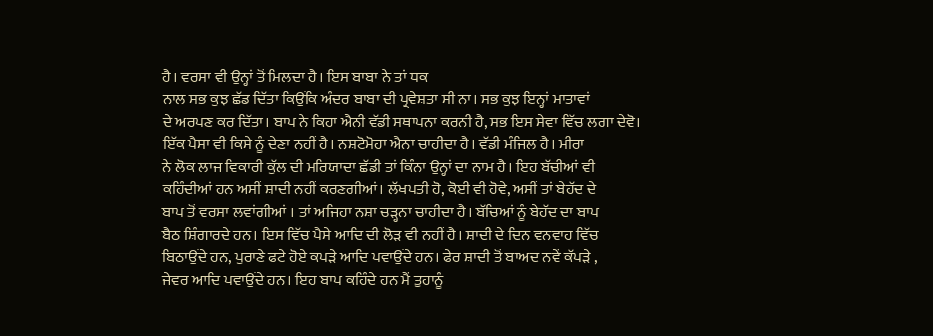ਹੈ। ਵਰਸਾ ਵੀ ਉਨ੍ਹਾਂ ਤੋਂ ਮਿਲਦਾ ਹੈ। ਇਸ ਬਾਬਾ ਨੇ ਤਾਂ ਧਕ
ਨਾਲ ਸਭ ਕੁਝ ਛੱਡ ਦਿੱਤਾ ਕਿਉਂਕਿ ਅੰਦਰ ਬਾਬਾ ਦੀ ਪ੍ਰਵੇਸ਼ਤਾ ਸੀ ਨਾ। ਸਭ ਕੁਝ ਇਨ੍ਹਾਂ ਮਾਤਾਵਾਂ
ਦੇ ਅਰਪਣ ਕਰ ਦਿੱਤਾ। ਬਾਪ ਨੇ ਕਿਹਾ ਐਨੀ ਵੱਡੀ ਸਥਾਪਨਾ ਕਰਨੀ ਹੈ, ਸਭ ਇਸ ਸੇਵਾ ਵਿੱਚ ਲਗਾ ਦੇਵੋ।
ਇੱਕ ਪੈਸਾ ਵੀ ਕਿਸੇ ਨੂੰ ਦੇਣਾ ਨਹੀਂ ਹੈ। ਨਸ਼ਟੋਮੋਹਾ ਐਨਾ ਚਾਹੀਦਾ ਹੈ। ਵੱਡੀ ਮੰਜਿਲ ਹੈ। ਮੀਰਾ
ਨੇ ਲੋਕ ਲਾਜ ਵਿਕਾਰੀ ਕੁੱਲ ਦੀ ਮਰਿਯਾਦਾ ਛੱਡੀ ਤਾਂ ਕਿੰਨਾ ਉਨ੍ਹਾਂ ਦਾ ਨਾਮ ਹੈ। ਇਹ ਬੱਚੀਆਂ ਵੀ
ਕਹਿੰਦੀਆਂ ਹਨ ਅਸੀਂ ਸ਼ਾਦੀ ਨਹੀਂ ਕਰਣਗੀਆਂ। ਲੱਖਪਤੀ ਹੋ, ਕੋਈ ਵੀ ਹੋਵੇ, ਅਸੀਂ ਤਾਂ ਬੇਹੱਦ ਦੇ
ਬਾਪ ਤੋਂ ਵਰਸਾ ਲਵਾਂਗੀਆਂ । ਤਾਂ ਅਜਿਹਾ ਨਸ਼ਾ ਚੜ੍ਹਨਾ ਚਾਹੀਦਾ ਹੈ। ਬੱਚਿਆਂ ਨੂੰ ਬੇਹੱਦ ਦਾ ਬਾਪ
ਬੈਠ ਸ਼ਿੰਗਾਰਦੇ ਹਨ। ਇਸ ਵਿੱਚ ਪੈਸੇ ਆਦਿ ਦੀ ਲੋੜ ਵੀ ਨਹੀਂ ਹੈ। ਸ਼ਾਦੀ ਦੇ ਦਿਨ ਵਨਵਾਹ ਵਿੱਚ
ਬਿਠਾਉਂਦੇ ਹਨ, ਪੁਰਾਣੇ ਫਟੇ ਹੋਏ ਕਪੜੇ ਆਦਿ ਪਵਾਉਂਦੇ ਹਨ। ਫੇਰ ਸ਼ਾਦੀ ਤੋਂ ਬਾਅਦ ਨਵੇਂ ਕੱਪੜੇ ,
ਜੇਵਰ ਆਦਿ ਪਵਾਉਂਦੇ ਹਨ। ਇਹ ਬਾਪ ਕਹਿੰਦੇ ਹਨ ਮੈਂ ਤੁਹਾਨੂੰ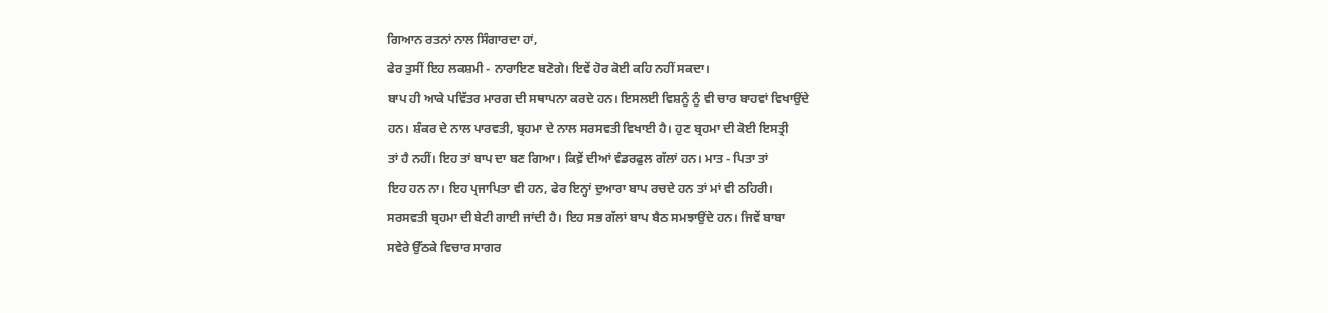ਗਿਆਨ ਰਤਨਾਂ ਨਾਲ ਸਿੰਗਾਰਦਾ ਹਾਂ,
ਫੇਰ ਤੁਸੀਂ ਇਹ ਲਕਸ਼ਮੀ - ਨਾਰਾਇਣ ਬਣੋਗੇ। ਇਵੇਂ ਹੋਰ ਕੋਈ ਕਹਿ ਨਹੀਂ ਸਕਦਾ।
ਬਾਪ ਹੀ ਆਕੇ ਪਵਿੱਤਰ ਮਾਰਗ ਦੀ ਸਥਾਪਨਾ ਕਰਦੇ ਹਨ। ਇਸਲਈ ਵਿਸ਼ਨੂੰ ਨੂੰ ਵੀ ਚਾਰ ਬਾਹਵਾਂ ਵਿਖਾਉਂਦੇ
ਹਨ। ਸ਼ੰਕਰ ਦੇ ਨਾਲ ਪਾਰਵਤੀ, ਬ੍ਰਹਮਾ ਦੇ ਨਾਲ ਸਰਸਵਤੀ ਵਿਖਾਈ ਹੈ। ਹੁਣ ਬ੍ਰਹਮਾ ਦੀ ਕੋਈ ਇਸਤ੍ਰੀ
ਤਾਂ ਹੈ ਨਹੀਂ। ਇਹ ਤਾਂ ਬਾਪ ਦਾ ਬਣ ਗਿਆ। ਕਿਵ਼ੇਂ ਦੀਆਂ ਵੰਡਰਫੁਲ ਗੱਲਾਂ ਹਨ। ਮਾਤ - ਪਿਤਾ ਤਾਂ
ਇਹ ਹਨ ਨਾ। ਇਹ ਪ੍ਰਜਾਪਿਤਾ ਵੀ ਹਨ, ਫੇਰ ਇਨ੍ਹਾਂ ਦੁਆਰਾ ਬਾਪ ਰਚਦੇ ਹਨ ਤਾਂ ਮਾਂ ਵੀ ਠਹਿਰੀ।
ਸਰਸਵਤੀ ਬ੍ਰਹਮਾ ਦੀ ਬੇਟੀ ਗਾਈ ਜਾਂਦੀ ਹੈ। ਇਹ ਸਭ ਗੱਲਾਂ ਬਾਪ ਬੈਠ ਸਮਝਾਉਂਦੇ ਹਨ। ਜਿਵੇਂ ਬਾਬਾ
ਸਵੇਰੇ ਉੱਠਕੇ ਵਿਚਾਰ ਸਾਗਰ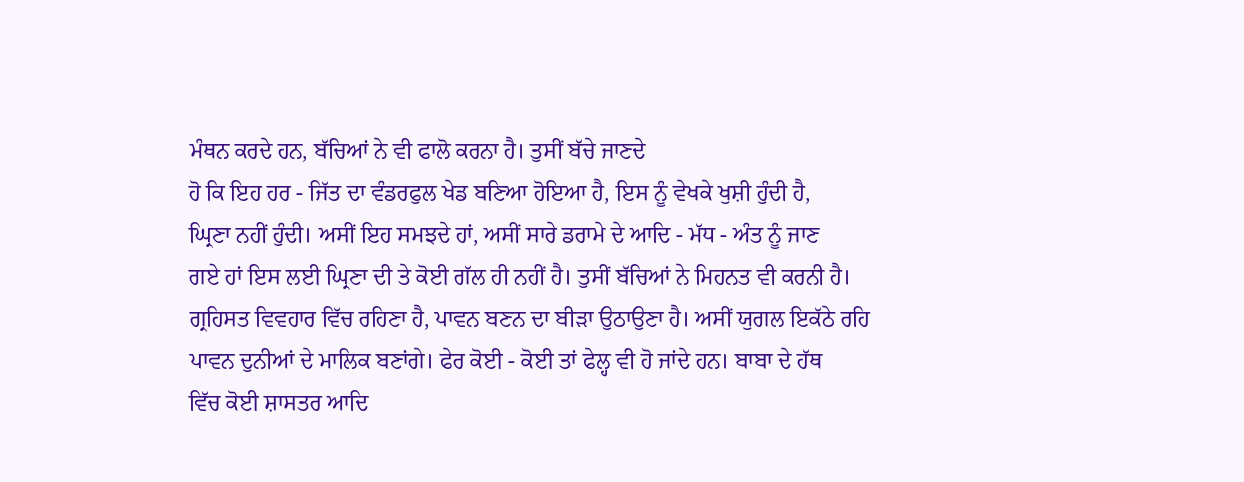ਮੰਥਨ ਕਰਦੇ ਹਨ, ਬੱਚਿਆਂ ਨੇ ਵੀ ਫਾਲੋ ਕਰਨਾ ਹੈ। ਤੁਸੀਂ ਬੱਚੇ ਜਾਣਦੇ
ਹੋ ਕਿ ਇਹ ਹਰ - ਜਿੱਤ ਦਾ ਵੰਡਰਫੁਲ ਖੇਡ ਬਣਿਆ ਹੋਇਆ ਹੈ, ਇਸ ਨੂੰ ਵੇਖਕੇ ਖੁਸ਼ੀ ਹੁੰਦੀ ਹੈ,
ਘ੍ਰਿਣਾ ਨਹੀਂ ਹੁੰਦੀ। ਅਸੀਂ ਇਹ ਸਮਝਦੇ ਹਾਂ, ਅਸੀਂ ਸਾਰੇ ਡਰਾਮੇ ਦੇ ਆਦਿ - ਮੱਧ - ਅੰਤ ਨੂੰ ਜਾਣ
ਗਏ ਹਾਂ ਇਸ ਲਈ ਘ੍ਰਿਣਾ ਦੀ ਤੇ ਕੋਈ ਗੱਲ ਹੀ ਨਹੀਂ ਹੈ। ਤੁਸੀਂ ਬੱਚਿਆਂ ਨੇ ਮਿਹਨਤ ਵੀ ਕਰਨੀ ਹੈ।
ਗ੍ਰਹਿਸਤ ਵਿਵਹਾਰ ਵਿੱਚ ਰਹਿਣਾ ਹੈ, ਪਾਵਨ ਬਣਨ ਦਾ ਬੀੜਾ ਉਠਾਉਣਾ ਹੈ। ਅਸੀਂ ਯੁਗਲ ਇਕੱਠੇ ਰਹਿ
ਪਾਵਨ ਦੁਨੀਆਂ ਦੇ ਮਾਲਿਕ ਬਣਾਂਗੇ। ਫੇਰ ਕੋਈ - ਕੋਈ ਤਾਂ ਫੇਲ੍ਹ ਵੀ ਹੋ ਜਾਂਦੇ ਹਨ। ਬਾਬਾ ਦੇ ਹੱਥ
ਵਿੱਚ ਕੋਈ ਸ਼ਾਸਤਰ ਆਦਿ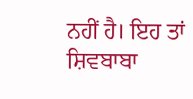ਨਹੀਂ ਹੈ। ਇਹ ਤਾਂ ਸ਼ਿਵਬਾਬਾ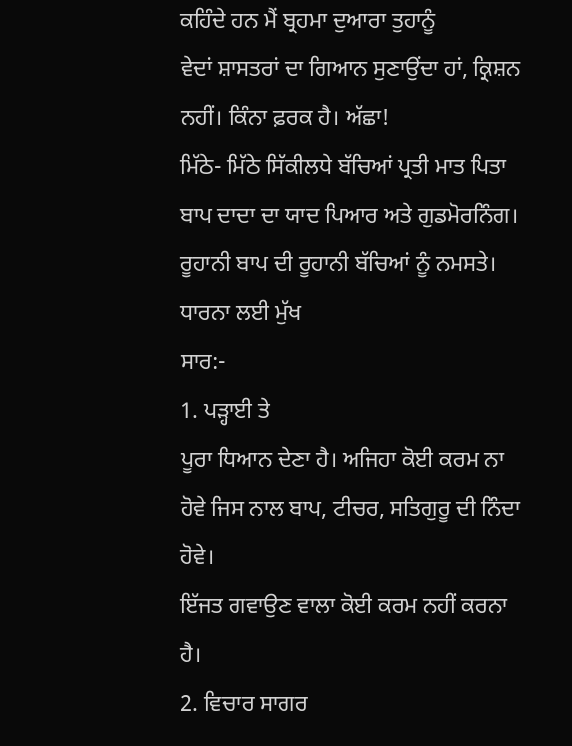ਕਹਿੰਦੇ ਹਨ ਮੈਂ ਬ੍ਰਹਮਾ ਦੁਆਰਾ ਤੁਹਾਨੂੰ
ਵੇਦਾਂ ਸ਼ਾਸਤਰਾਂ ਦਾ ਗਿਆਨ ਸੁਣਾਉਂਦਾ ਹਾਂ, ਕ੍ਰਿਸ਼ਨ ਨਹੀਂ। ਕਿੰਨਾ ਫ਼ਰਕ ਹੈ। ਅੱਛਾ!
ਮਿੱਠੇ- ਮਿੱਠੇ ਸਿੱਕੀਲਧੇ ਬੱਚਿਆਂ ਪ੍ਰਤੀ ਮਾਤ ਪਿਤਾ ਬਾਪ ਦਾਦਾ ਦਾ ਯਾਦ ਪਿਆਰ ਅਤੇ ਗੁਡਮੋਰਨਿੰਗ।
ਰੂਹਾਨੀ ਬਾਪ ਦੀ ਰੂਹਾਨੀ ਬੱਚਿਆਂ ਨੂੰ ਨਮਸਤੇ।
ਧਾਰਨਾ ਲਈ ਮੁੱਖ
ਸਾਰ:-
1. ਪੜ੍ਹਾਈ ਤੇ
ਪੂਰਾ ਧਿਆਨ ਦੇਣਾ ਹੈ। ਅਜਿਹਾ ਕੋਈ ਕਰਮ ਨਾ ਹੋਵੇ ਜਿਸ ਨਾਲ ਬਾਪ, ਟੀਚਰ, ਸਤਿਗੁਰੂ ਦੀ ਨਿੰਦਾ ਹੋਵੇ।
ਇੱਜਤ ਗਵਾਉਣ ਵਾਲਾ ਕੋਈ ਕਰਮ ਨਹੀਂ ਕਰਨਾ ਹੈ।
2. ਵਿਚਾਰ ਸਾਗਰ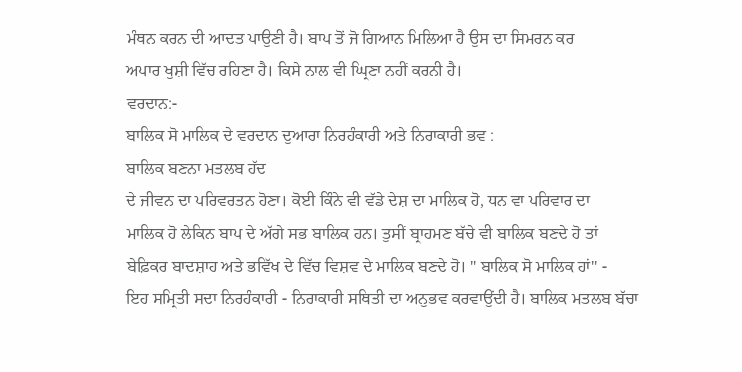ਮੰਥਨ ਕਰਨ ਦੀ ਆਦਤ ਪਾਉਣੀ ਹੈ। ਬਾਪ ਤੋਂ ਜੋ ਗਿਆਨ ਮਿਲਿਆ ਹੈ ਉਸ ਦਾ ਸਿਮਰਨ ਕਰ
ਅਪਾਰ ਖੁਸ਼ੀ ਵਿੱਚ ਰਹਿਣਾ ਹੈ। ਕਿਸੇ ਨਾਲ ਵੀ ਘ੍ਰਿਣਾ ਨਹੀਂ ਕਰਨੀ ਹੈ।
ਵਰਦਾਨ:-
ਬਾਲਿਕ ਸੋ ਮਾਲਿਕ ਦੇ ਵਰਦਾਨ ਦੁਆਰਾ ਨਿਰਹੰਕਾਰੀ ਅਤੇ ਨਿਰਾਕਾਰੀ ਭਵ :
ਬਾਲਿਕ ਬਣਨਾ ਮਤਲਬ ਹੱਦ
ਦੇ ਜੀਵਨ ਦਾ ਪਰਿਵਰਤਨ ਹੋਣਾ। ਕੋਈ ਕਿੰਨੇ ਵੀ ਵੱਡੇ ਦੇਸ਼ ਦਾ ਮਾਲਿਕ ਹੋ, ਧਨ ਵਾ ਪਰਿਵਾਰ ਦਾ
ਮਾਲਿਕ ਹੋ ਲੇਕਿਨ ਬਾਪ ਦੇ ਅੱਗੇ ਸਭ ਬਾਲਿਕ ਹਨ। ਤੁਸੀਂ ਬ੍ਰਾਹਮਣ ਬੱਚੇ ਵੀ ਬਾਲਿਕ ਬਣਦੇ ਹੋ ਤਾਂ
ਬੇਫ਼ਿਕਰ ਬਾਦਸ਼ਾਹ ਅਤੇ ਭਵਿੱਖ ਦੇ ਵਿੱਚ ਵਿਸ਼ਵ ਦੇ ਮਾਲਿਕ ਬਣਦੇ ਹੋ। " ਬਾਲਿਕ ਸੋ ਮਾਲਿਕ ਹਾਂ" -
ਇਹ ਸਮ੍ਰਿਤੀ ਸਦਾ ਨਿਰਹੰਕਾਰੀ - ਨਿਰਾਕਾਰੀ ਸਥਿਤੀ ਦਾ ਅਨੁਭਵ ਕਰਵਾਉਂਦੀ ਹੈ। ਬਾਲਿਕ ਮਤਲਬ ਬੱਚਾ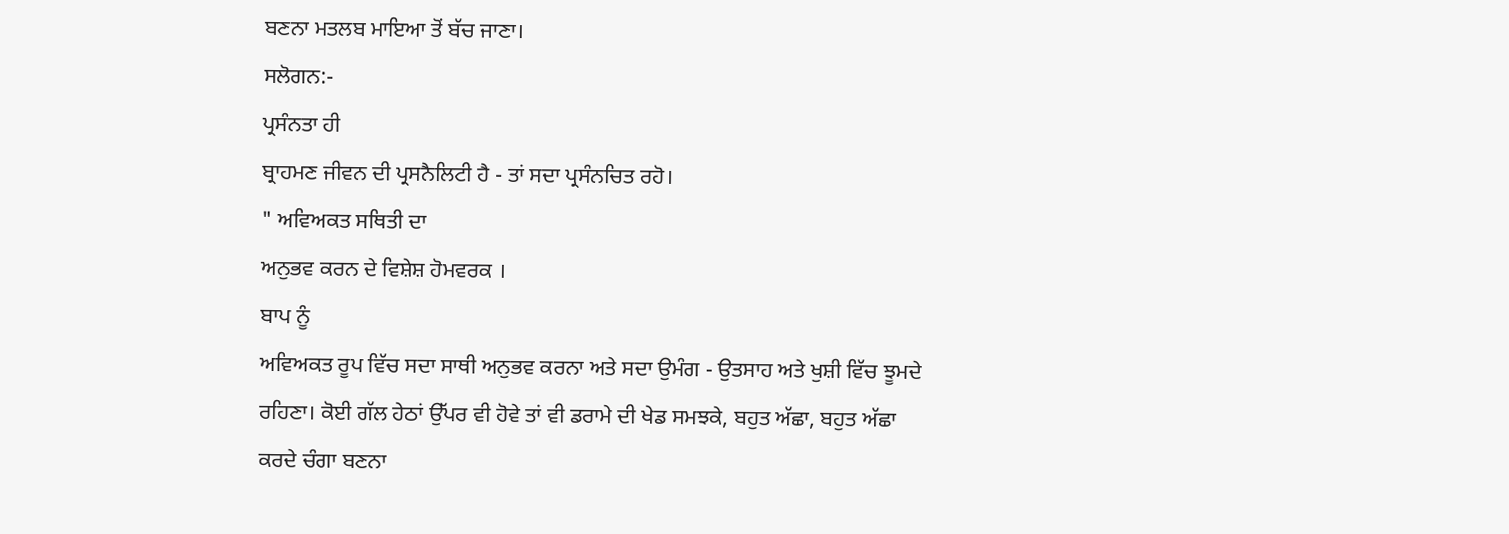ਬਣਨਾ ਮਤਲਬ ਮਾਇਆ ਤੋਂ ਬੱਚ ਜਾਣਾ।
ਸਲੋਗਨ:-
ਪ੍ਰਸੰਨਤਾ ਹੀ
ਬ੍ਰਾਹਮਣ ਜੀਵਨ ਦੀ ਪ੍ਰਸਨੈਲਿਟੀ ਹੈ - ਤਾਂ ਸਦਾ ਪ੍ਰਸੰਨਚਿਤ ਰਹੋ।
" ਅਵਿਅਕਤ ਸਥਿਤੀ ਦਾ
ਅਨੁਭਵ ਕਰਨ ਦੇ ਵਿਸ਼ੇਸ਼ ਹੋਮਵਰਕ ।
ਬਾਪ ਨੂੰ
ਅਵਿਅਕਤ ਰੂਪ ਵਿੱਚ ਸਦਾ ਸਾਥੀ ਅਨੁਭਵ ਕਰਨਾ ਅਤੇ ਸਦਾ ਉਮੰਗ - ਉਤਸਾਹ ਅਤੇ ਖੁਸ਼ੀ ਵਿੱਚ ਝੂਮਦੇ
ਰਹਿਣਾ। ਕੋਈ ਗੱਲ ਹੇਠਾਂ ਉੱਪਰ ਵੀ ਹੋਵੇ ਤਾਂ ਵੀ ਡਰਾਮੇ ਦੀ ਖੇਡ ਸਮਝਕੇ, ਬਹੁਤ ਅੱਛਾ, ਬਹੁਤ ਅੱਛਾ
ਕਰਦੇ ਚੰਗਾ ਬਣਨਾ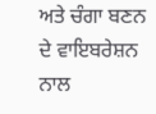ਅਤੇ ਚੰਗਾ ਬਣਨ ਦੇ ਵਾਇਬਰੇਸ਼ਨ ਨਾਲ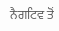ਨੈਗਟਿਵ ਤੋਂ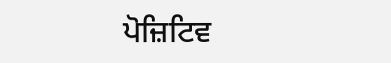ਪੋਜ਼ਿਟਿਵ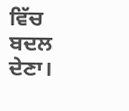ਵਿੱਚ ਬਦਲ ਦੇਣਾ।